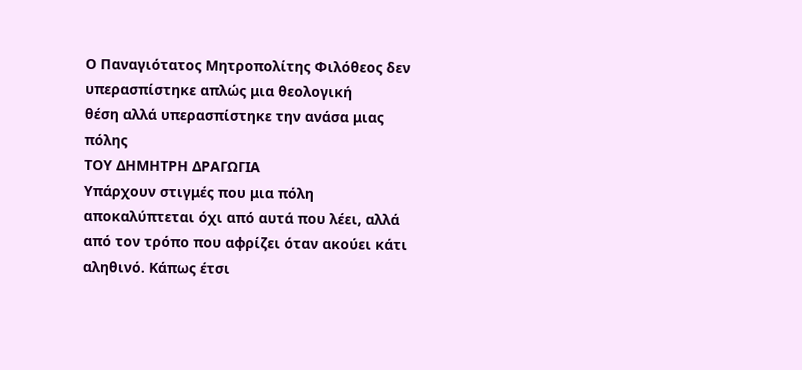Ο Παναγιότατος Μητροπολίτης Φιλόθεος δεν υπερασπίστηκε απλώς μια θεολογική
θέση αλλά υπερασπίστηκε την ανάσα μιας πόλης
ΤΟΥ ΔΗΜΗΤΡΗ ΔΡΑΓΩΓΙΑ
Υπάρχουν στιγμές που μια πόλη αποκαλύπτεται όχι από αυτά που λέει, αλλά από τον τρόπο που αφρίζει όταν ακούει κάτι αληθινό. Κάπως έτσι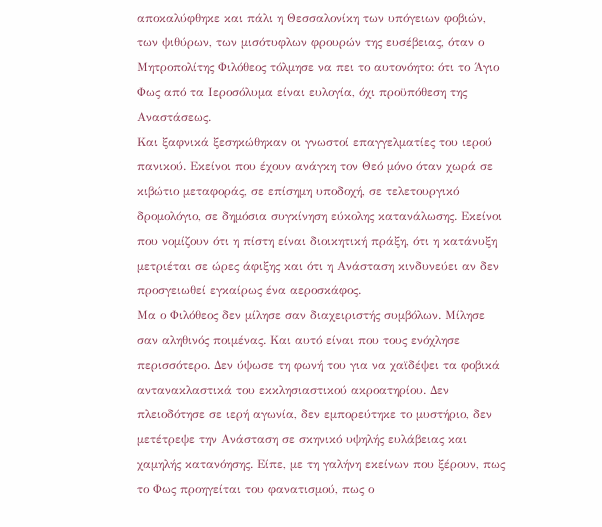αποκαλύφθηκε και πάλι η Θεσσαλονίκη των υπόγειων φοβιών, των ψιθύρων, των μισότυφλων φρουρών της ευσέβειας, όταν ο Μητροπολίτης Φιλόθεος τόλμησε να πει το αυτονόητο: ότι το Άγιο Φως από τα Ιεροσόλυμα είναι ευλογία, όχι προϋπόθεση της Αναστάσεως.
Και ξαφνικά ξεσηκώθηκαν οι γνωστοί επαγγελματίες του ιερού πανικού. Εκείνοι που έχουν ανάγκη τον Θεό μόνο όταν χωρά σε κιβώτιο μεταφοράς, σε επίσημη υποδοχή, σε τελετουργικό δρομολόγιο, σε δημόσια συγκίνηση εύκολης κατανάλωσης. Εκείνοι που νομίζουν ότι η πίστη είναι διοικητική πράξη, ότι η κατάνυξη μετριέται σε ώρες άφιξης και ότι η Ανάσταση κινδυνεύει αν δεν προσγειωθεί εγκαίρως ένα αεροσκάφος.
Μα ο Φιλόθεος δεν μίλησε σαν διαχειριστής συμβόλων. Μίλησε σαν αληθινός ποιμένας. Και αυτό είναι που τους ενόχλησε περισσότερο. Δεν ύψωσε τη φωνή του για να χαϊδέψει τα φοβικά αντανακλαστικά του εκκλησιαστικού ακροατηρίου. Δεν πλειοδότησε σε ιερή αγωνία, δεν εμπορεύτηκε το μυστήριο, δεν μετέτρεψε την Ανάσταση σε σκηνικό υψηλής ευλάβειας και χαμηλής κατανόησης. Είπε, με τη γαλήνη εκείνων που ξέρουν, πως το Φως προηγείται του φανατισμού, πως ο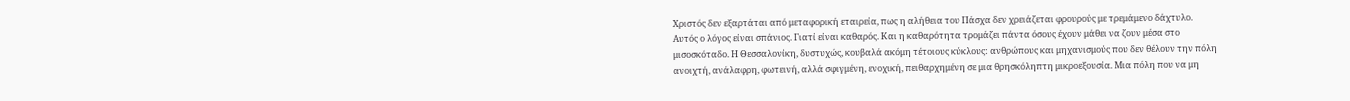Χριστός δεν εξαρτάται από μεταφορική εταιρεία, πως η αλήθεια του Πάσχα δεν χρειάζεται φρουρούς με τρεμάμενο δάχτυλο.
Αυτός ο λόγος είναι σπάνιος. Γιατί είναι καθαρός. Και η καθαρότητα τρομάζει πάντα όσους έχουν μάθει να ζουν μέσα στο μισοσκόταδο. Η Θεσσαλονίκη, δυστυχώς, κουβαλά ακόμη τέτοιους κύκλους: ανθρώπους και μηχανισμούς που δεν θέλουν την πόλη ανοιχτή, ανάλαφρη, φωτεινή, αλλά σφιγμένη, ενοχική, πειθαρχημένη σε μια θρησκόληπτη μικροεξουσία. Μια πόλη που να μη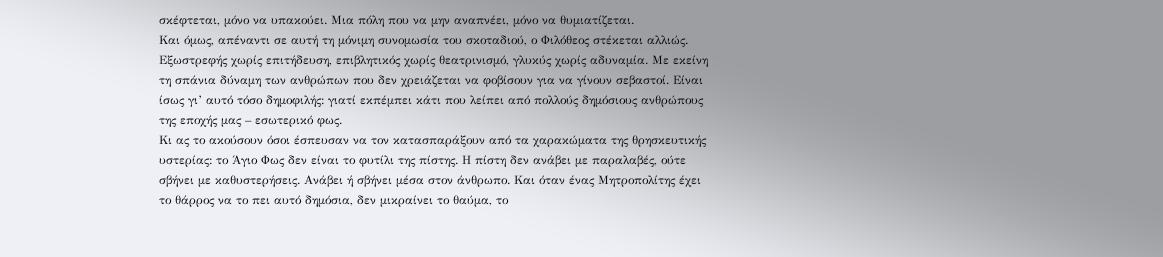σκέφτεται, μόνο να υπακούει. Μια πόλη που να μην αναπνέει, μόνο να θυμιατίζεται.
Και όμως, απέναντι σε αυτή τη μόνιμη συνομωσία του σκοταδιού, ο Φιλόθεος στέκεται αλλιώς. Εξωστρεφής χωρίς επιτήδευση, επιβλητικός χωρίς θεατρινισμό, γλυκύς χωρίς αδυναμία. Με εκείνη τη σπάνια δύναμη των ανθρώπων που δεν χρειάζεται να φοβίσουν για να γίνουν σεβαστοί. Είναι ίσως γι’ αυτό τόσο δημοφιλής: γιατί εκπέμπει κάτι που λείπει από πολλούς δημόσιους ανθρώπους της εποχής μας – εσωτερικό φως.
Κι ας το ακούσουν όσοι έσπευσαν να τον κατασπαράξουν από τα χαρακώματα της θρησκευτικής υστερίας: το Άγιο Φως δεν είναι το φυτίλι της πίστης. Η πίστη δεν ανάβει με παραλαβές, ούτε σβήνει με καθυστερήσεις. Ανάβει ή σβήνει μέσα στον άνθρωπο. Και όταν ένας Μητροπολίτης έχει το θάρρος να το πει αυτό δημόσια, δεν μικραίνει το θαύμα, το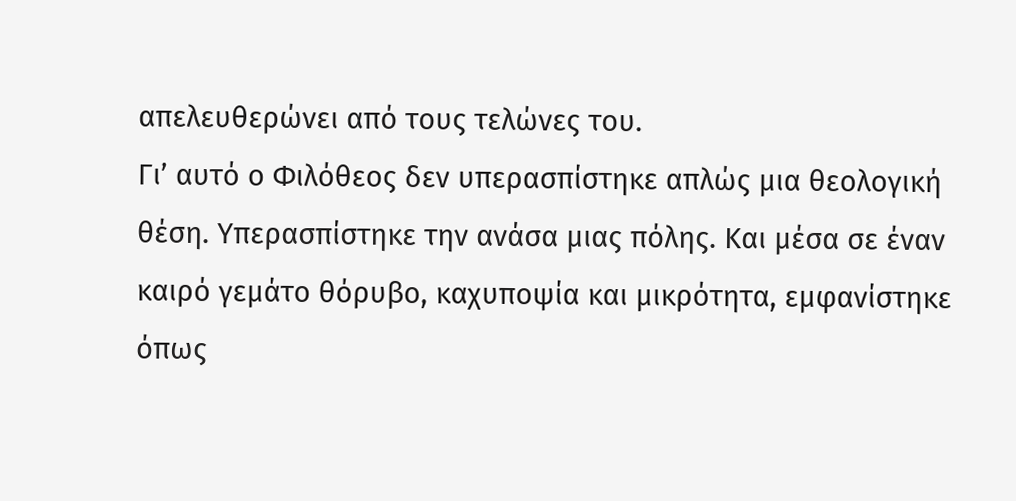απελευθερώνει από τους τελώνες του.
Γι’ αυτό ο Φιλόθεος δεν υπερασπίστηκε απλώς μια θεολογική θέση. Υπερασπίστηκε την ανάσα μιας πόλης. Και μέσα σε έναν καιρό γεμάτο θόρυβο, καχυποψία και μικρότητα, εμφανίστηκε όπως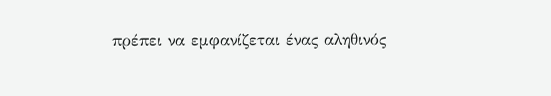πρέπει να εμφανίζεται ένας αληθινός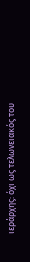ιεράρχης: όχι ως τελωνειακός του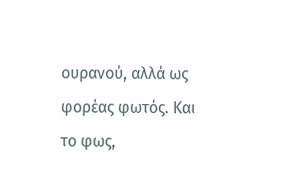ουρανού, αλλά ως φορέας φωτός. Και το φως,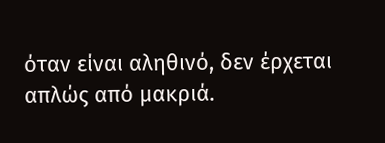όταν είναι αληθινό, δεν έρχεται απλώς από μακριά.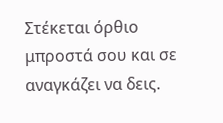Στέκεται όρθιο μπροστά σου και σε αναγκάζει να δεις.